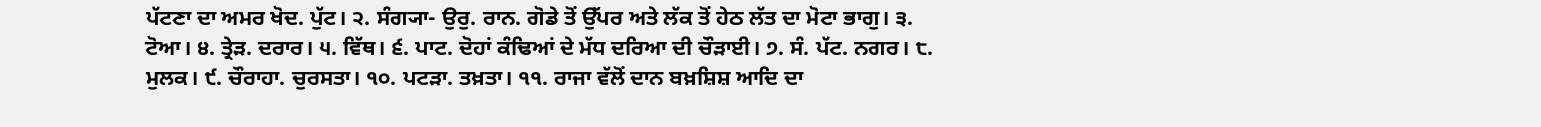ਪੱਟਣਾ ਦਾ ਅਮਰ ਖੋਦ. ਪੁੱਟ। ੨. ਸੰਗ੍ਯਾ- ਉਰੁ. ਰਾਨ. ਗੋਡੇ ਤੋਂ ਉੱਪਰ ਅਤੇ ਲੱਕ ਤੋਂ ਹੇਠ ਲੱਤ ਦਾ ਮੋਟਾ ਭਾਗੁ। ੩. ਟੋਆ। ੪. ਤ੍ਰੇੜ. ਦਰਾਰ। ੫. ਵਿੱਥ। ੬. ਪਾਟ. ਦੋਹਾਂ ਕੰਢਿਆਂ ਦੇ ਮੱਧ ਦਰਿਆ ਦੀ ਚੌੜਾਈ। ੭. ਸੰ. ਪੱਟ. ਨਗਰ। ੮. ਮੁਲਕ। ੯. ਚੌਰਾਹਾ. ਚੁਰਸਤਾ। ੧੦. ਪਟੜਾ. ਤਖ਼ਤਾ। ੧੧. ਰਾਜਾ ਵੱਲੋਂ ਦਾਨ ਬਖ਼ਸ਼ਿਸ਼ ਆਦਿ ਦਾ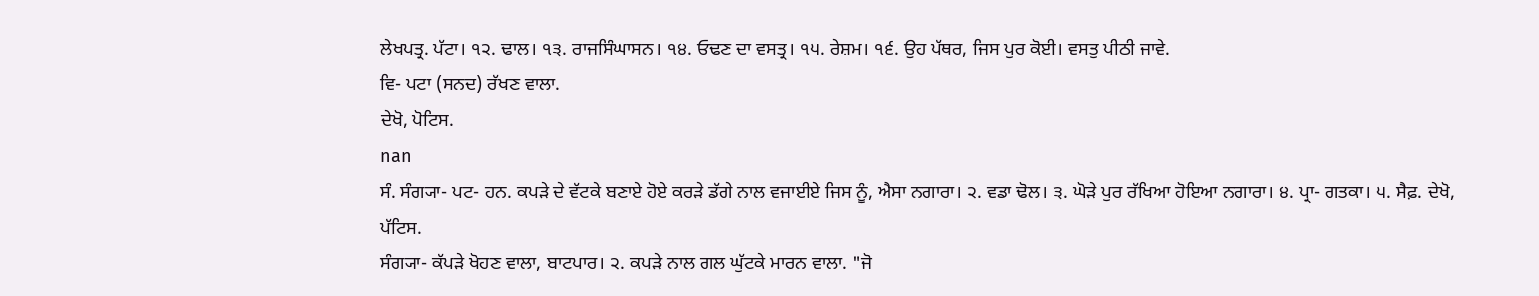ਲੇਖਪਤ੍ਰ. ਪੱਟਾ। ੧੨. ਢਾਲ। ੧੩. ਰਾਜਸਿੰਘਾਸਨ। ੧੪. ਓਢਣ ਦਾ ਵਸਤ੍ਰ। ੧੫. ਰੇਸ਼ਮ। ੧੬. ਉਹ ਪੱਥਰ, ਜਿਸ ਪੁਰ ਕੋਈ। ਵਸਤੁ ਪੀਠੀ ਜਾਵੇ.
ਵਿ- ਪਟਾ (ਸਨਦ) ਰੱਖਣ ਵਾਲਾ.
ਦੇਖੋ, ਪੋਟਿਸ.
nan
ਸੰ. ਸੰਗ੍ਯਾ- ਪਟ- ਹਨ. ਕਪੜੇ ਦੇ ਵੱਟਕੇ ਬਣਾਏ ਹੋਏ ਕਰੜੇ ਡੱਗੇ ਨਾਲ ਵਜਾਈਏ ਜਿਸ ਨੂੰ, ਐਸਾ ਨਗਾਰਾ। ੨. ਵਡਾ ਢੋਲ। ੩. ਘੋੜੇ ਪੁਰ ਰੱਖਿਆ ਹੋਇਆ ਨਗਾਰਾ। ੪. ਪ੍ਰਾ- ਗਤਕਾ। ੫. ਸੈਫ਼. ਦੇਖੋ, ਪੱਟਿਸ.
ਸੰਗ੍ਯਾ- ਕੱਪੜੇ ਖੋਹਣ ਵਾਲਾ, ਬਾਟਪਾਰ। ੨. ਕਪੜੇ ਨਾਲ ਗਲ ਘੁੱਟਕੇ ਮਾਰਨ ਵਾਲਾ. "ਜੋ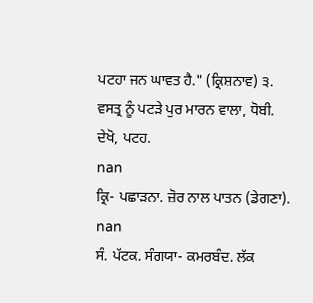ਪਟਹਾ ਜਨ ਘਾਵਤ ਹੈ." (ਕ੍ਰਿਸ਼ਨਾਵ) ੩. ਵਸਤ੍ਰ ਨੂੰ ਪਟੜੇ ਪੁਰ ਮਾਰਨ ਵਾਲਾ, ਧੋਬੀ.
ਦੇਖੋ, ਪਟਹ.
nan
ਕ੍ਰਿ- ਪਛਾੜਨਾ. ਜ਼ੋਰ ਨਾਲ ਪਾਤਨ (ਡੇਗਣਾ).
nan
ਸੰ. ਪੱਟਕ. ਸੰਗਯਾ- ਕਮਰਬੰਦ. ਲੱਕ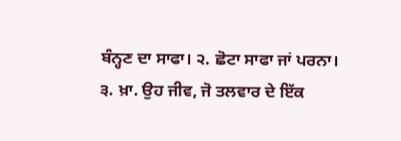ਬੰਨ੍ਹਣ ਦਾ ਸਾਫਾ। ੨. ਛੋਟਾ ਸਾਫਾ ਜਾਂ ਪਰਨਾ। ੩. ਖ਼ਾ. ਉਹ ਜੀਵ, ਜੋ ਤਲਵਾਰ ਦੇ ਇੱਕ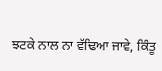ਝਟਕੇ ਨਾਲ ਨਾ ਵੱਢਿਆ ਜਾਵੇ, ਕਿੰਤੂ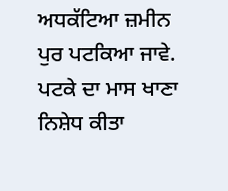ਅਧਕੱਟਿਆ ਜ਼ਮੀਨ ਪੁਰ ਪਟਕਿਆ ਜਾਵੇ. ਪਟਕੇ ਦਾ ਮਾਸ ਖਾਣਾ ਨਿਸ਼ੇਧ ਕੀਤਾ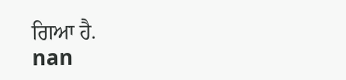ਗਿਆ ਹੈ.
nan